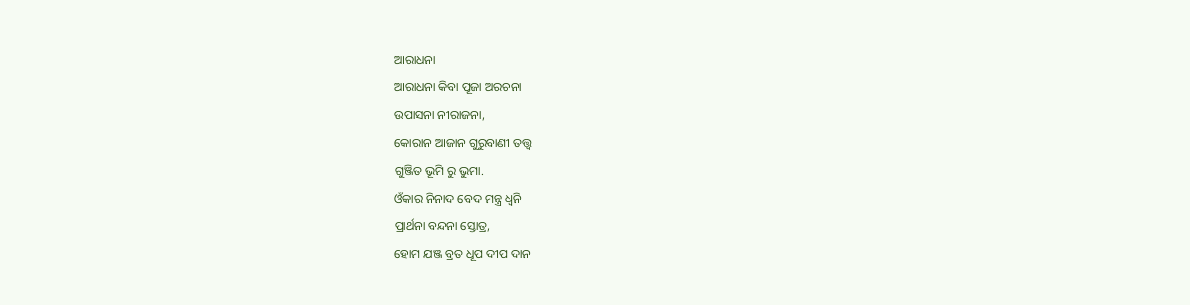ଆରାଧନା
ଆରାଧନା କିବା ପୂଜା ଅରଚନା
ଉପାସନା ନୀରାଜନା,
କୋରାନ ଆଜାନ ଗୁରୁବାଣୀ ତତ୍ତ୍ୱ
ଗୁଞ୍ଜିତ ଭୂମି ରୁ ଭୁମା.
ଓଁକାର ନିନାଦ ବେଦ ମନ୍ତ୍ର ଧ୍ୱନି
ପ୍ରାର୍ଥନା ବନ୍ଦନା ସ୍ତୋତ୍ର,
ହୋମ ଯଞ୍ଜ ବ୍ରତ ଧୂପ ଦୀପ ଦାନ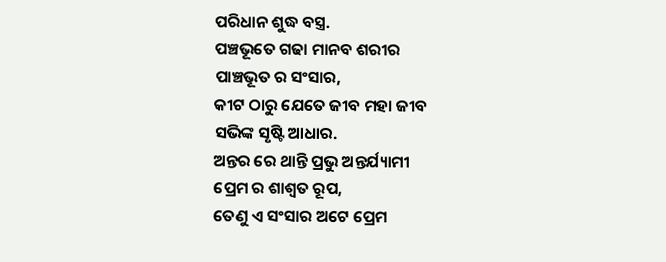ପରିଧାନ ଶୁଦ୍ଧ ବସ୍ତ୍ର.
ପଞ୍ଚଭୂତେ ଗଢା ମାନବ ଶରୀର
ପାଞ୍ଚଭୂତ ର ସଂସାର,
କୀଟ ଠାରୁ ଯେତେ ଜୀବ ମହା ଜୀବ
ସଭିଙ୍କ ସୃଷ୍ଟି ଆଧାର.
ଅନ୍ତର ରେ ଥାନ୍ତି ପ୍ରଭୁ ଅନ୍ତର୍ଯ୍ୟାମୀ
ପ୍ରେମ ର ଶାଶ୍ୱତ ରୂପ,
ତେଣୁ ଏ ସଂସାର ଅଟେ ପ୍ରେମ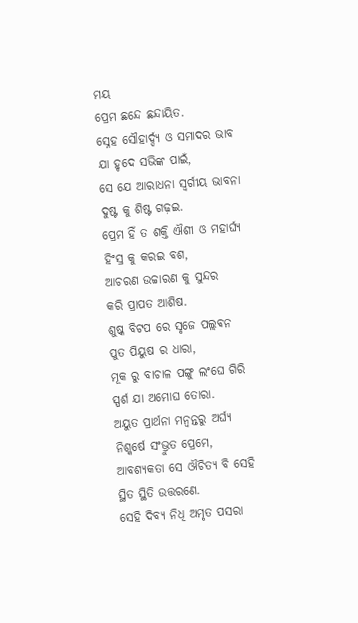ମୟ
ପ୍ରେମ ଛନ୍ଦେ ଛନ୍ଦାୟିତ.
ସ୍ନେହ ସୌହାର୍ଦ୍ଦ୍ୟ ଓ ସମାଦର ଭାବ
ଯା ହୃଦେ ସଭିଙ୍କ ପାଇଁ,
ସେ ଯେ ଆରାଧନା ସ୍ବର୍ଗୀୟ ଭାବନା
ଦୁଷ୍ଟ କୁ ଶିଷ୍ଟ ଗଢ଼ଇ.
ପ୍ରେମ ହିଁ ତ ଶକ୍ତି ଐଶୀ ଓ ମହାର୍ଘ୍ୟ
ହିଂସ୍ର କୁ କରଇ ବଶ,
ଆଚରଣ ଉଚ୍ଚାରଣ କୁ ସୁନ୍ଦର
କରି ପ୍ରାପତ ଆଶିଷ.
ଶୁଷ୍କ ବିଟପ ରେ ସୃଜେ ପଲ୍ଲଵନ
ପୁତ ପିୟୁଷ ର ଧାରା,
ମୂକ ରୁ ବାଚାଳ ପଙ୍ଗୁ ଲଂଘେ ଗିରି
ସ୍ପର୍ଶ ଯା ଅମୋଘ ତୋରା.
ଅୟୁତ ପ୍ରାର୍ଥନା ମନ୍ୱନ୍ତରୁ ଅର୍ଘ୍ୟ
ନିଶ୍କର୍ଷେ ସଂଭ୍ରୁତ ପ୍ରେମେ,
ଆବଶ୍ୟକତା ସେ ଔଚିତ୍ୟ ବି ସେହି
ସ୍ଥିତ ସ୍ଥିତି ଉତ୍ତରଣେ.
ସେହି ଦିବ୍ୟ ନିଧି ଅମୃତ ପସରା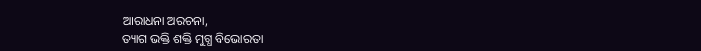ଆରାଧନା ଅରଚନା,
ତ୍ୟାଗ ଭକ୍ତି ଶକ୍ତି ମୁଗ୍ଧ ବିଭୋରତା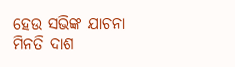ହେଉ ସଭିଙ୍କ ଯାଚନା
ମିନତି ଦାଶ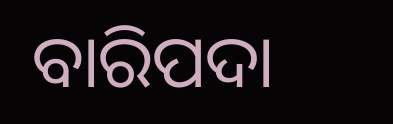ବାରିପଦା